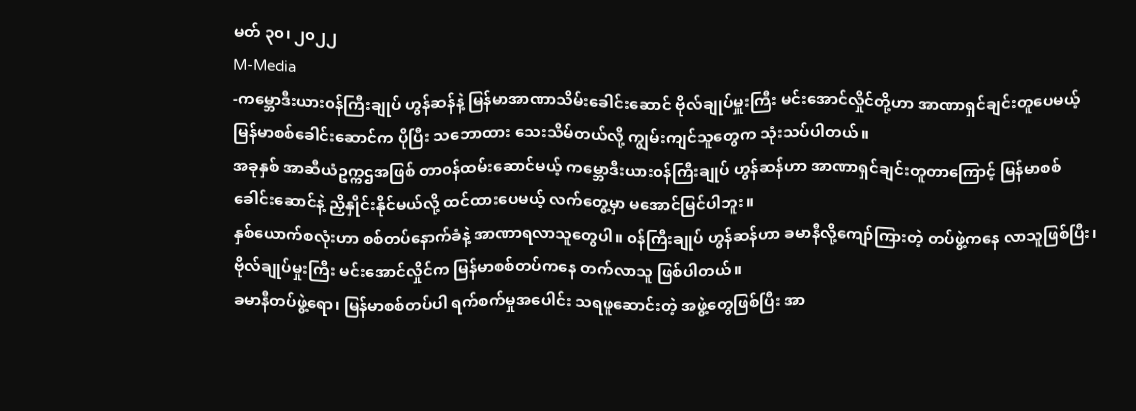မတ် ၃၀၊ ၂၀၂၂
M-Media
-ကမ္ဘောဒီးယား၀န်ကြီးချုပ် ဟွန်ဆန်နဲ့ မြန်မာအာဏာသိမ်းခေါင်းဆောင် ဗိုလ်ချုပ်မှူးကြီး မင်းအောင်လှိုင်တို့ဟာ အာဏာရှင်ချင်းတူပေမယ့် မြန်မာစစ်ခေါင်းဆောင်က ပိုပြီး သဘောထား သေးသိမ်တယ်လို့ ကျွမ်းကျင်သူတွေက သုံးသပ်ပါတယ်။
အခုနှစ် အာဆီယံဥက္ကဌအဖြစ် တာ၀န်ထမ်းဆောင်မယ့် ကမ္ဘောဒီးယား၀န်ကြီးချုပ် ဟွန်ဆန်ဟာ အာဏာရှင်ချင်းတူတာကြောင့် မြန်မာစစ်ခေါင်းဆောင်နဲ့ ညှိနှိုင်းနိုင်မယ်လို့ ထင်ထားပေမယ့် လက်တွေ့မှာ မအောင်မြင်ပါဘူး။
နှစ်ယောက်စလုံးဟာ စစ်တပ်နောက်ခံနဲ့ အာဏာရလာသူတွေပါ။ ၀န်ကြီးချုပ် ဟွန်ဆန်ဟာ ခမာနီလို့ကျော်ကြားတဲ့ တပ်ဖွဲ့ကနေ လာသူဖြစ်ပြီး၊ ဗိုလ်ချုပ်မှုးကြီး မင်းအောင်လှိုင်က မြန်မာစစ်တပ်ကနေ တက်လာသူ ဖြစ်ပါတယ်။
ခမာနီတပ်ဖွဲ့ရော၊ မြန်မာစစ်တပ်ပါ ရက်စက်မှုအပေါင်း သရဖူဆောင်းတဲ့ အဖွဲ့တွေဖြစ်ပြီး အာ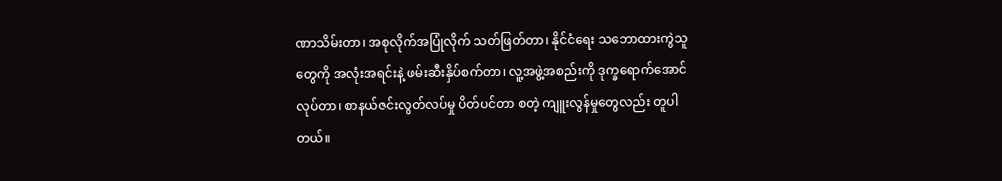ဏာသိမ်းတာ၊ အစုလိုက်အပြုံလိုက် သတ်ဖြတ်တာ၊ နိုင်ငံရေး သဘောထားကွဲသူတွေကို အလုံးအရင်းနဲ့ ဖမ်းဆီးနှိပ်စက်တာ၊ လူ့အဖွဲ့အစည်းကို ဒုက္ခရောက်အောင်လုပ်တာ၊ စာနယ်ဇင်းလွတ်လပ်မှု ပိတ်ပင်တာ စတဲ့ ကျူးလွန်မှုတွေလည်း တူပါတယ်။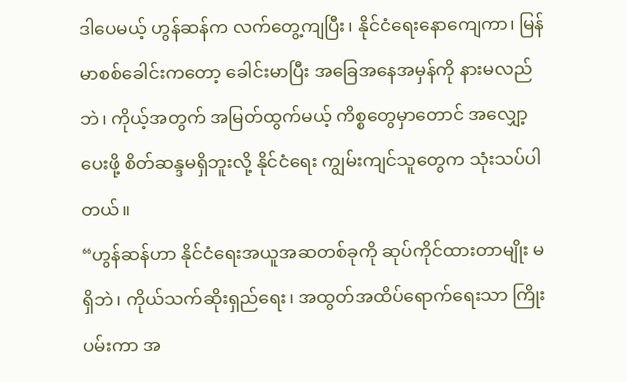ဒါပေမယ့် ဟွန်ဆန်က လက်တွေ့ကျပြီး၊ နိုင်ငံရေးနောကျေကာ၊ မြန်မာစစ်ခေါင်းကတော့ ခေါင်းမာပြီး အခြေအနေအမှန်ကို နားမလည်ဘဲ၊ ကိုယ့်အတွက် အမြတ်ထွက်မယ့် ကိစ္စတွေမှာတောင် အလျှော့ပေးဖို့ စိတ်ဆန္ဒမရှိဘူးလို့ နိုင်ငံရေး ကျွမ်းကျင်သူတွေက သုံးသပ်ပါတယ်။
“ဟွန်ဆန်ဟာ နိုင်ငံရေးအယူအဆတစ်ခုကို ဆုပ်ကိုင်ထားတာမျိုး မရှိဘဲ၊ ကိုယ်သက်ဆိုးရှည်ရေး၊ အထွတ်အထိပ်ရောက်ရေးသာ ကြိုးပမ်းကာ အ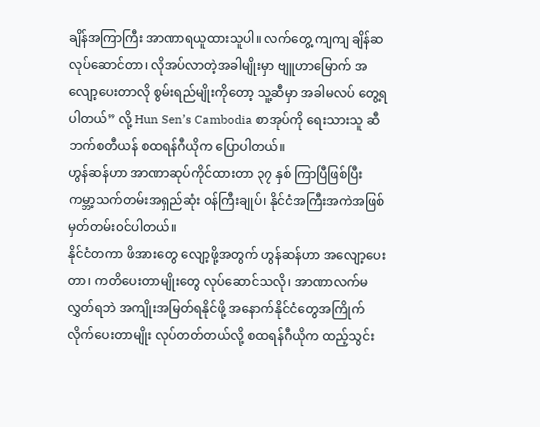ချိန်အကြာကြီး အာဏာရယူထားသူပါ။ လက်တွေ့ ကျကျ ချိန်ဆလုပ်ဆောင်တာ၊ လိုအပ်လာတဲ့အခါမျိုးမှာ ဗျူဟာမြောက် အလျော့ပေးတာလို စွမ်းရည်မျိုးကိုတော့ သူ့ဆီမှာ အခါမလပ် တွေ့ရပါတယ်” လို့ Hun Sen’s Cambodia စာအုပ်ကို ရေးသားသူ ဆီဘက်စတီယန် စထရန်ဂီယိုက ပြောပါတယ်။
ဟွန်ဆန်ဟာ အာဏာဆုပ်ကိုင်ထားတာ ၃၇ နှစ် ကြာပြီဖြစ်ပြီး ကမ္ဘာ့သက်တမ်းအရှည်ဆုံး ၀န်ကြီးချုပ်၊ နိုင်ငံအကြီးအကဲအဖြစ် မှတ်တမ်း၀င်ပါတယ်။
နိုင်ငံတကာ ဖိအားတွေ လျော့ဖို့အတွက် ဟွန်ဆန်ဟာ အလျော့ပေးတာ၊ ကတိပေးတာမျိုးတွေ လုပ်ဆောင်သလို၊ အာဏာလက်မလွှတ်ရဘဲ အကျိုးအမြတ်ရနိုင်ဖို့ အနောက်နိုင်ငံတွေအကြိုက် လိုက်ပေးတာမျိုး လုပ်တတ်တယ်လို့ စထရန်ဂီယိုက ထည့်သွင်း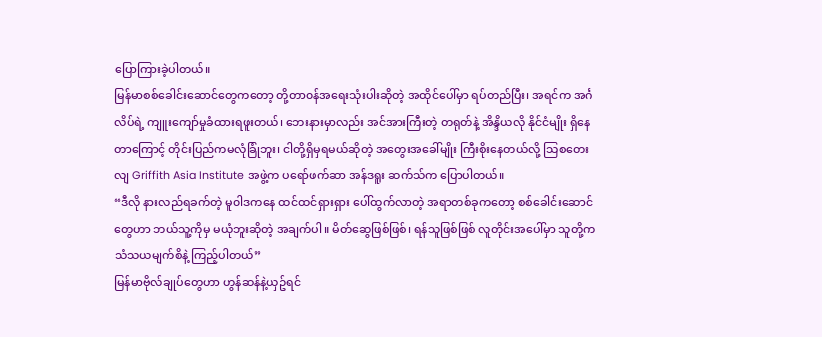ပြောကြားခဲ့ပါတယ်။
မြန်မာစစ်ခေါင်းဆောင်တွေကတော့ တို့တာ၀န်အရေးသုံးပါးဆိုတဲ့ အထိုင်ပေါ်မှာ ရပ်တည်ပြီး၊ အရင်က အင်္ဂလိပ်ရဲ့ ကျူးကျော်မှုခံထားရဖူးတယ်၊ ဘေးနားမှာလည်း အင်အားကြီးတဲ့ တရုတ်နဲ့ အိန္ဒိယလို နိုင်ငံမျိုး ရှိနေတာကြောင့် တိုင်းပြည်ကမလုံခြုံဘူး၊ ငါတို့ရှိမှရမယ်ဆိုတဲ့ အတွေးအခေါ်မျိုး ကြီးစိုးနေတယ်လို့ သြစတေးလျ Griffith Asia Institute အဖွဲ့က ပရော်ဖက်ဆာ အန်ဒရူး ဆက်သ်က ပြောပါတယ်။
“ဒီလို နားလည်ရခက်တဲ့ မူ၀ါဒကနေ ထင်ထင်ရှားရှား ပေါ်ထွက်လာတဲ့ အရာတစ်ခုကတော့ စစ်ခေါင်းဆောင်တွေဟာ ဘယ်သူ့ကိုမှ မယုံဘူးဆိုတဲ့ အချက်ပါ။ မိတ်ဆွေဖြစ်ဖြစ်၊ ရန်သူဖြစ်ဖြစ် လူတိုင်းအပေါ်မှာ သူတို့က သံသယမျက်စိနဲ့ ကြည့်ပါတယ်”
မြန်မာဗိုလ်ချုပ်တွေဟာ ဟွန်ဆန်နဲ့ယှဥ်ရင်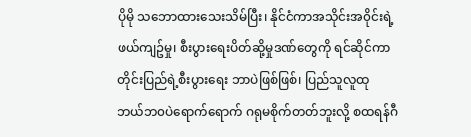ပိုမို သဘောထားသေးသိမ်ပြီး၊ နိုင်ငံကာအသိုင်းအ၀ိုင်းရဲ့ ဖယ်ကျဥ်မှု၊ စီးပွားရေးပိတ်ဆို့မှုဒဏ်တွေကို ရင်ဆိုင်ကာ တိုင်းပြည်ရဲ့စီးပွားရေး ဘာပဲဖြစ်ဖြစ်၊ ပြည်သူလူထု ဘယ်ဘ၀ပဲရောက်ရောက် ဂရုမစိုက်တတ်ဘူးလို့ စထရန်ဂီ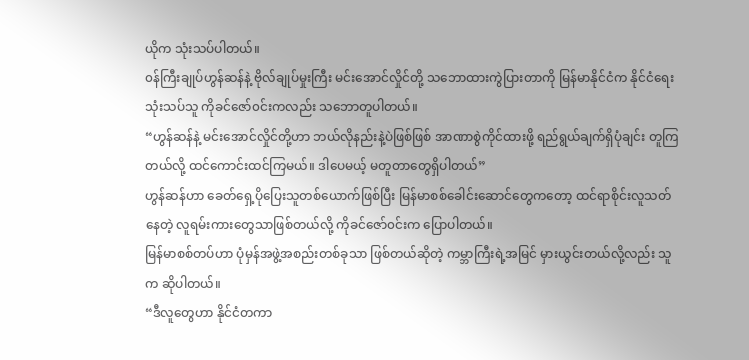ယိုက သုံးသပ်ပါတယ်။
၀န်ကြီးချုပ်ဟွန်ဆန်နဲ့ ဗိုလ်ချုပ်မှုးကြီး မင်းအောင်လှိုင်တို့ သဘောထားကွဲပြားတာကို မြန်မာနိုင်ငံက နိုင်ငံရေးသုံးသပ်သူ ကိုခင်ဇော်၀င်းကလည်း သဘောတူပါတယ်။
“ဟွန်ဆန်နဲ့ မင်းအောင်လှိုင်တို့ဟာ ဘယ်လိုနည်းနဲ့ပဲဖြစ်ဖြစ် အာဏာစွဲကိုင်ထားဖို့ ရည်ရွယ်ချက်ရှိပုံချင်း တူကြတယ်လို့ ထင်ကောင်းထင်ကြမယ်။ ဒါပေမယ့် မတူတာတွေရှိပါတယ်”
ဟွန်ဆန်ဟာ ခေတ်ရှေ့ပိုပြေးသူတစ်ယောက်ဖြစ်ပြီး မြန်မာစစ်ခေါင်းဆောင်တွေကတော့ ထင်ရာစိုင်းလူသတ်နေတဲ့ လူရမ်းကားတွေသာဖြစ်တယ်လို့ ကိုခင်ဇော်၀င်းက ပြောပါတယ်။
မြန်မာစစ်တပ်ဟာ ပုံမှန်အဖွဲ့အစည်းတစ်ခုသာ ဖြစ်တယ်ဆိုတဲ့ ကမ္ဘာကြီးရဲ့အမြင် မှားယွင်းတယ်လို့လည်း သူက ဆိုပါတယ်။
“ဒီလူတွေဟာ နိုင်ငံတကာ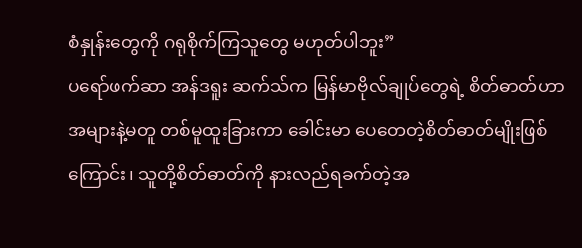စံနှုန်းတွေကို ဂရုစိုက်ကြသူတွေ မဟုတ်ပါဘူး”
ပရော်ဖက်ဆာ အန်ဒရူး ဆက်သ်က မြန်မာဗိုလ်ချုပ်တွေရဲ့ စိတ်ဓာတ်ဟာ အများနဲ့မတူ တစ်မူထူးခြားကာ ခေါင်းမာ ပေတေတဲ့စိတ်ဓာတ်မျိုးဖြစ်ကြောင်း၊ သူတို့စိတ်ဓာတ်ကို နားလည်ရခက်တဲ့အ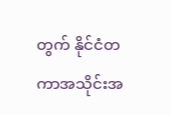တွက် နိုင်ငံတကာအသိုင်းအ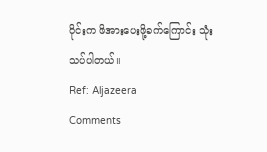၀ိုင်းက ဖိအားပေးဖို့ခက်ကြောင်း သုံးသပ်ပါတယ်။
Ref: Aljazeera
Comments